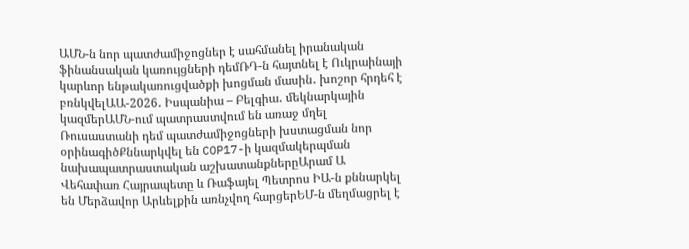ԱՄՆ-ն նոր պատժամիջոցներ է սահմանել իրանական ֆինանսական կառույցների դեմՌԴ-ն հայտնել է Ուկրաինայի կարևոր ենթակառուցվածքի խոցման մասին․ խոշոր հրդեհ է բռնկվելԱԱ-2026․ Իսպանիա – Բելգիա․ մեկնարկային կազմերԱՄՆ-ում պատրաստվում են առաջ մղել Ռուսաստանի դեմ պատժամիջոցների խստացման նոր օրինագիծՔննարկվել են COP17-ի կազմակերպման նախապատրաստական աշխատանքներըԱրամ Ա Վեհափառ Հայրապետը և Ռաֆայել Պետրոս ԻԱ-ն քննարկել են Մերձավոր Արևելքին առնչվող հարցերԵՄ-ն մեղմացրել է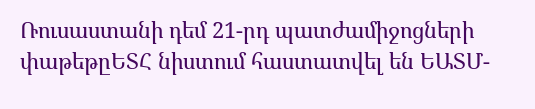Ռուսաստանի դեմ 21-րդ պատժամիջոցների փաթեթըԵՏՀ նիստում հաստատվել են ԵԱՏՄ-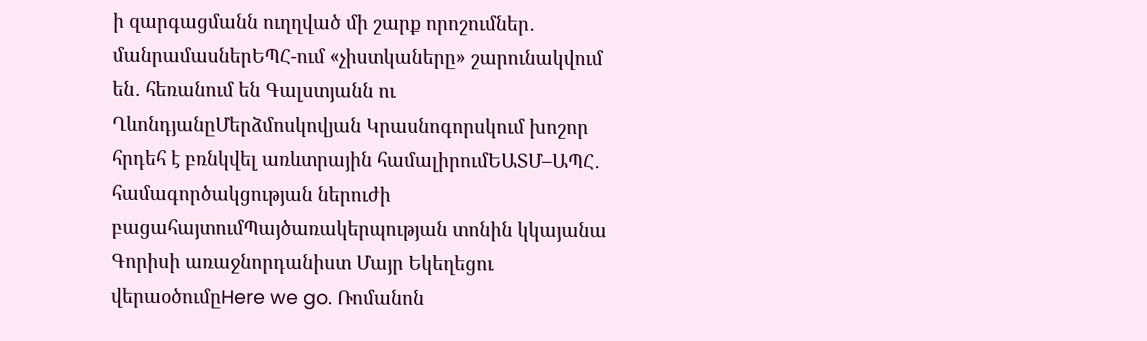ի զարգացմանն ուղղված մի շարք որոշումներ․ մանրամասներԵՊՀ-ում «չիստկաները» շարունակվում են․ հեռանում են Գալստյանն ու ՂևոնդյանըՄերձմոսկովյան Կրասնոգորսկում խոշոր հրդեհ է բռնկվել առևտրային համալիրումԵԱՏՄ–ԱՊՀ․ համագործակցության ներուժի բացահայտումՊայծառակերպության տոնին կկայանա Գորիսի առաջնորդանիստ Մայր Եկեղեցու վերաօծումըHere we go. Ռոմանոն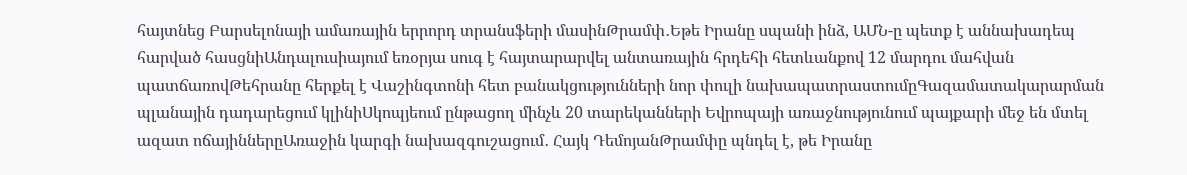հայտնեց Բարսելոնայի ամառային երրորդ տրանսֆերի մասինԹրամփ․Եթե Իրանը սպանի ինձ, ԱՄՆ-ը պետք է աննախադեպ հարված հասցնիԱնդալուսիայում եռօրյա սուգ է հայտարարվել անտառային հրդեհի հետևանքով 12 մարդու մահվան պատճառովԹեհրանը հերքել է Վաշինգտոնի հետ բանակցությունների նոր փուլի նախապատրաստումըԳազամատակարարման պլանային դադարեցում կլինիՍկոպյեում ընթացող մինչև 20 տարեկանների Եվրոպայի առաջնությունում պայքարի մեջ են մտել ազատ ոճայիններըԱռաջին կարգի նախազգուշացում․ Հայկ ԴեմոյանԹրամփը պնդել է, թե Իրանը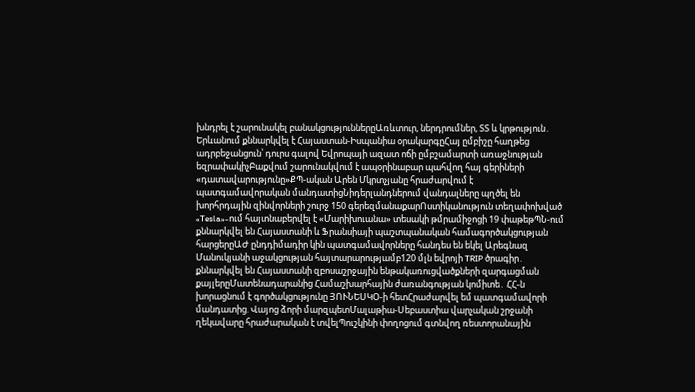խնդրել է շարունակել բանակցություններըԱռևտուր, ներդրումներ, ՏՏ և կրթություն․ Երևանում քննարկվել է Հայաստան-Իսպանիա օրակարգըՀայ ըմբիշը հաղթեց ադրբեջանցուն՝ դուրս գալով Եվրոպայի ազատ ոճի ըմբշամարտի առաջնության եզրափակիչԲաքվում շարունակվում է ապօրինաբար պահվող հայ գերիների «դատավարությունը»ՔՊ-ական Արեն Մկրտչյանը հրաժարվում է պատգամավորական մանդատիցՆիդերլանդներում վանդալները պղծել են խորհրդային զինվորների շուրջ 150 գերեզմանաքարՈստիկանություն տեղափոխված «Tesla»-ում հայտնաբերվել է «Մարիխուանա» տեսակի թմրամիջոցի 19 փաթեթՊՆ-ում քննարկվել են Հայաստանի և Ֆրանսիայի պաշտպանական համագործակցության հարցերըԱԺ ընդդիմադիր կին պատգամավորները հանդես են եկել Արեգնազ Մանուկյանի աջակցության հայտարարությամբ120 մլն եվրոյի TRIP ծրագիր․ քննարկվել են Հայաստանի զբոսաշրջային ենթակառուցվածքների զարգացման քայլերըՄատենադարանից Համաշխարհային ժառանգության կոմիտե․ ՀՀ-ն խորացնում է գործակցությունը ՅՈՒՆԵՍԿՕ-ի հետՀրաժարվել եմ պատգամավորի մանդատից. Վայոց ձորի մարզպետՄալաթիա-Սեբաստիա վարչական շրջանի ղեկավարը հրաժարական է տվելՊուշկինի փողոցում գտնվող ռեստորանային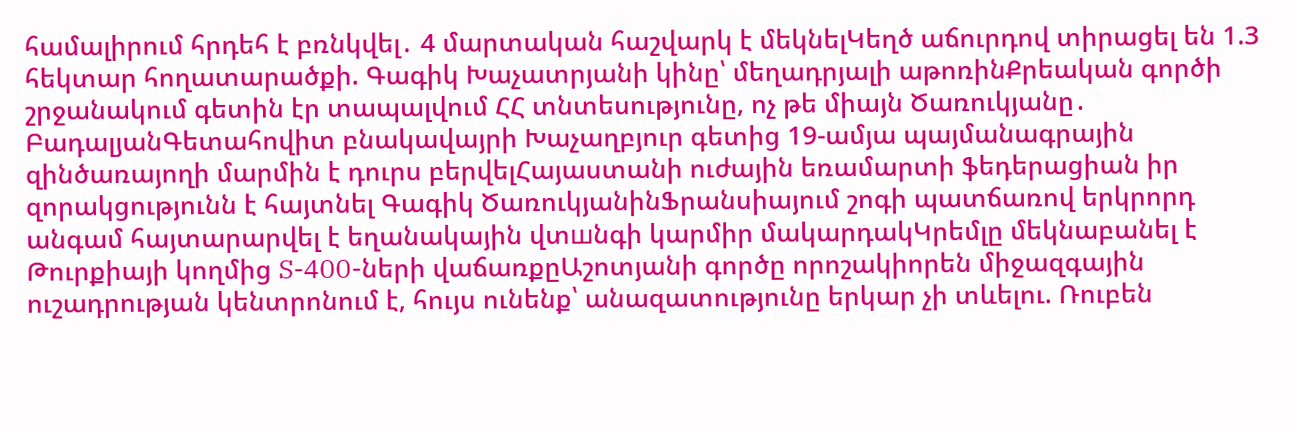համալիրում հրդեհ է բռնկվել․ 4 մարտական հաշվարկ է մեկնելԿեղծ աճուրդով տիրացել են 1.3 հեկտար հողատարածքի. Գագիկ Խաչատրյանի կինը՝ մեղադրյալի աթոռինՔրեական գործի շրջանակում գետին էր տապալվում ՀՀ տնտեսությունը, ոչ թե միայն Ծառուկյանը․ ԲադալյանԳետահովիտ բնակավայրի Խաչաղբյուր գետից 19-ամյա պայմանագրային զինծառայողի մարմին է դուրս բերվելՀայաստանի ուժային եռամարտի ֆեդերացիան իր զորակցությունն է հայտնել Գագիկ ԾառուկյանինՖրանսիայում շոգի պատճառով երկրորդ անգամ հայտարարվել է եղանակային վտшնգի կարմիր մակարդակԿրեմլը մեկնաբանել է Թուրքիայի կողմից S-400-ների վաճառքըԱշոտյանի գործը որոշակիորեն միջազգային ուշադրության կենտրոնում է, հույս ունենք՝ անազատությունը երկար չի տևելու. Ռուբեն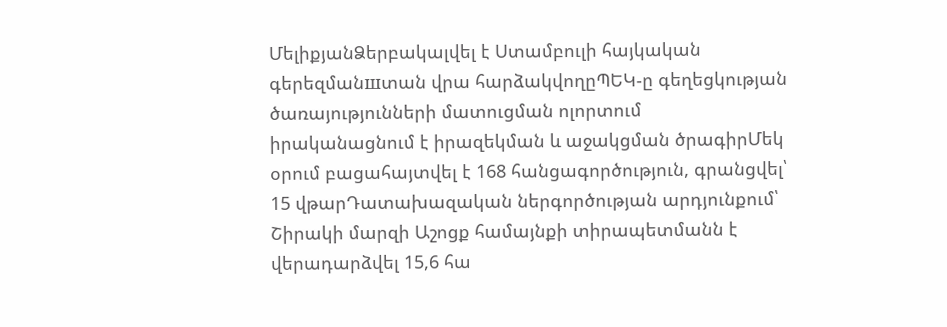ՄելիքյանՁերբակալվել է Ստամբուլի հայկական գերեզմանшտան վրա հարձակվողըՊԵԿ-ը գեղեցկության ծառայությունների մատուցման ոլորտում իրականացնում է իրազեկման և աջակցման ծրագիրՄեկ օրում բացահայտվել է 168 հանցագործություն, գրանցվել՝ 15 վթարԴատախազական ներգործության արդյունքում՝ Շիրակի մարզի Աշոցք համայնքի տիրապետմանն է վերադարձվել 15,6 հա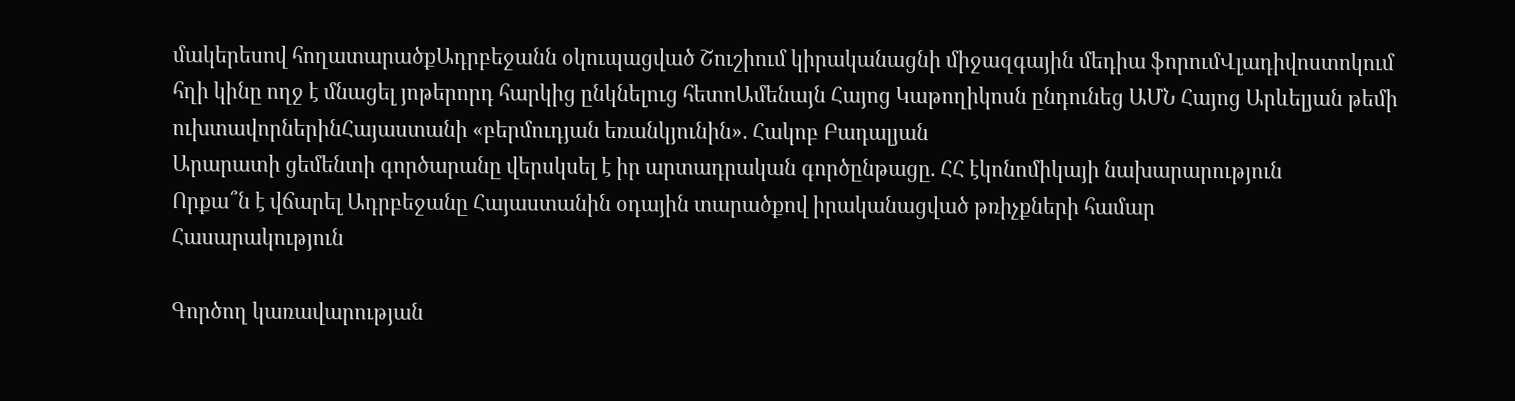մակերեսով հողատարածքԱդրբեջանն օկուպացված Շուշիում կիրականացնի միջազգային մեդիա ֆորումՎլադիվոստոկում հղի կինը ողջ է մնացել յոթերորդ հարկից ընկնելուց հետոԱմենայն Հայոց Կաթողիկոսն ընդունեց ԱՄՆ Հայոց Արևելյան թեմի ուխտավորներինՀայաստանի «բերմուդյան եռանկյունին». Հակոբ Բադալյան
Արարատի ցեմենտի գործարանը վերսկսել է իր արտադրական գործընթացը. ՀՀ էկոնոմիկայի նախարարություն
Որքա՞ն է վճարել Ադրբեջանը Հայաստանին օդային տարածքով իրականացված թռիչքների համար
Հասարակություն

Գործող կառավարության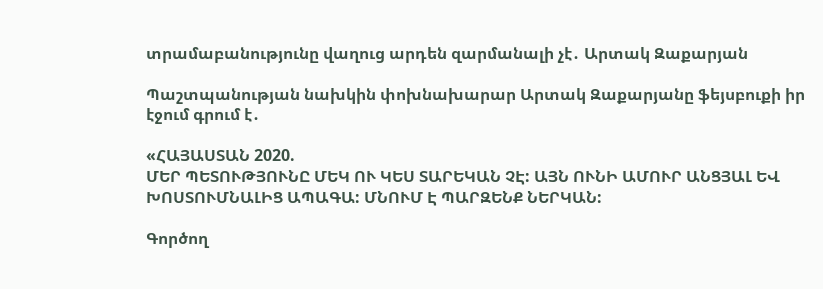տրամաբանությունը վաղուց արդեն զարմանալի չէ․ Արտակ Զաքարյան

Պաշտպանության նախկին փոխնախարար Արտակ Զաքարյանը ֆեյսբուքի իր էջում գրում է․

«ՀԱՅԱՍՏԱՆ 2020.
ՄԵՐ ՊԵՏՈՒԹՅՈՒՆԸ ՄԵԿ ՈՒ ԿԵՍ ՏԱՐԵԿԱՆ ՉԷ: ԱՅՆ ՈՒՆԻ ԱՄՈՒՐ ԱՆՑՅԱԼ ԵՎ ԽՈՍՏՈՒՄՆԱԼԻՑ ԱՊԱԳԱ: ՄՆՈՒՄ Է ՊԱՐԶԵՆՔ ՆԵՐԿԱՆ:

Գործող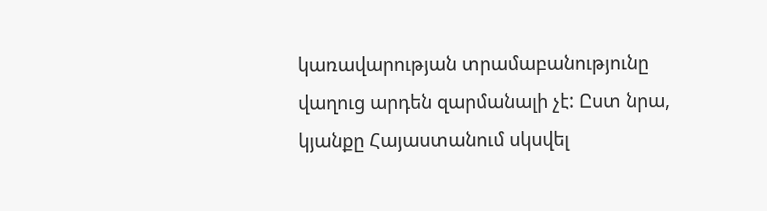կառավարության տրամաբանությունը վաղուց արդեն զարմանալի չէ: Ըստ նրա, կյանքը Հայաստանում սկսվել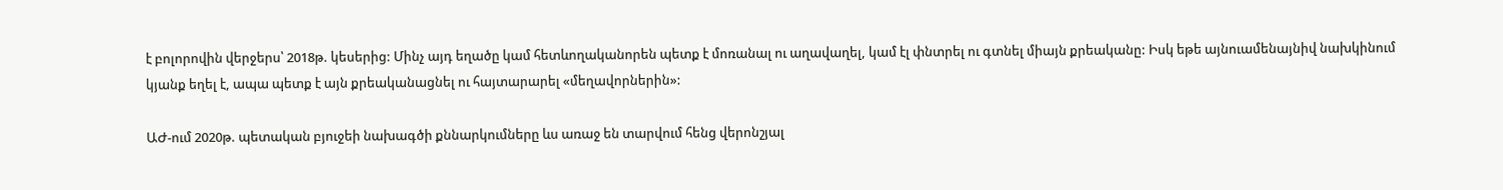է բոլորովին վերջերս՝ 2018թ. կեսերից: Մինչ այդ եղածը կամ հետևողականորեն պետք է մոռանալ ու աղավաղել, կամ էլ փնտրել ու գտնել միայն քրեականը: Իսկ եթե այնուամենայնիվ նախկինում կյանք եղել է, ապա պետք է այն քրեականացնել ու հայտարարել «մեղավորներին»:

ԱԺ-ում 2020թ. պետական բյուջեի նախագծի քննարկումները ևս առաջ են տարվում հենց վերոնշյալ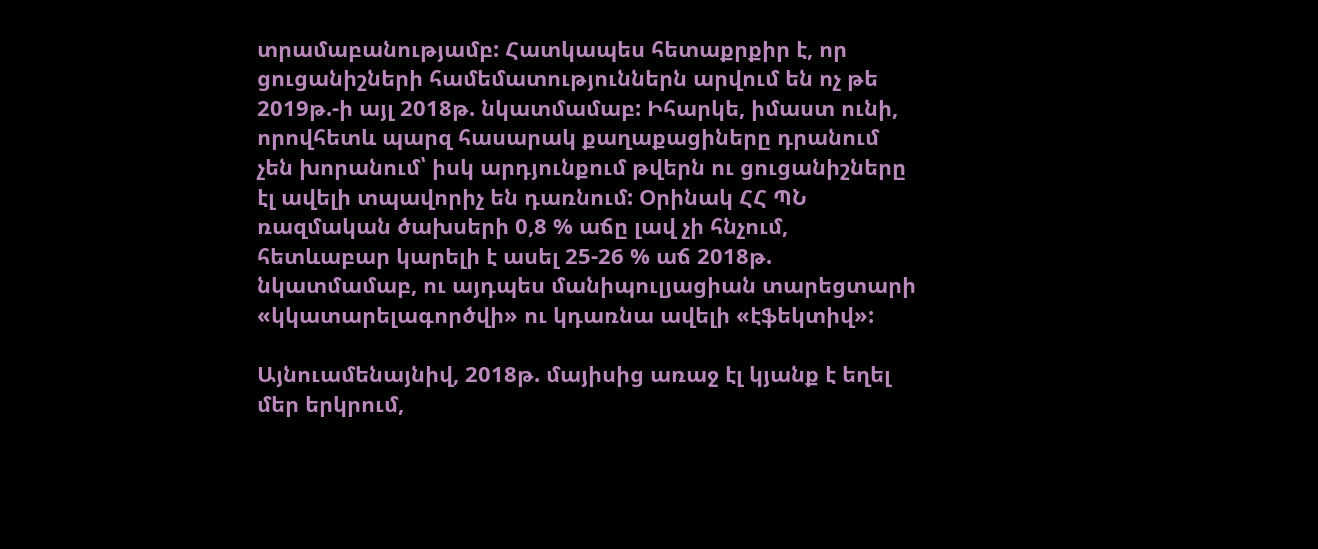տրամաբանությամբ: Հատկապես հետաքրքիր է, որ ցուցանիշների համեմատություններն արվում են ոչ թե 2019թ.-ի այլ 2018թ. նկատմամաբ: Իհարկե, իմաստ ունի, որովհետև պարզ հասարակ քաղաքացիները դրանում չեն խորանում՝ իսկ արդյունքում թվերն ու ցուցանիշները էլ ավելի տպավորիչ են դառնում: Օրինակ ՀՀ ՊՆ ռազմական ծախսերի 0,8 % աճը լավ չի հնչում, հետևաբար կարելի է ասել 25-26 % աճ 2018թ. նկատմամաբ, ու այդպես մանիպուլյացիան տարեցտարի «կկատարելագործվի» ու կդառնա ավելի «էֆեկտիվ»:

Այնուամենայնիվ, 2018թ. մայիսից առաջ էլ կյանք է եղել մեր երկրում,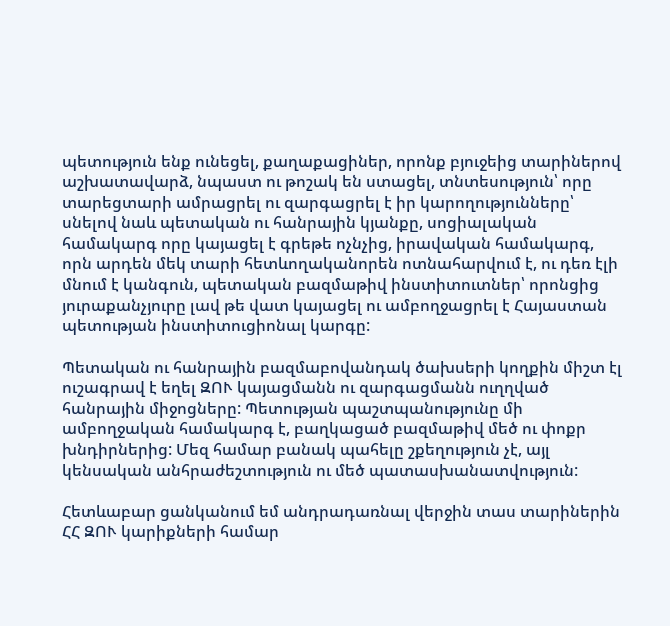պետություն ենք ունեցել, քաղաքացիներ, որոնք բյուջեից տարիներով աշխատավարձ, նպաստ ու թոշակ են ստացել, տնտեսություն՝ որը տարեցտարի ամրացրել ու զարգացրել է իր կարողությունները՝ սնելով նաև պետական ու հանրային կյանքը, սոցիալական համակարգ որը կայացել է գրեթե ոչնչից, իրավական համակարգ, որն արդեն մեկ տարի հետևողականորեն ոտնահարվում է, ու դեռ էլի մնում է կանգուն, պետական բազմաթիվ ինստիտուտներ՝ որոնցից յուրաքանչյուրը լավ թե վատ կայացել ու ամբողջացրել է Հայաստան պետության ինստիտուցիոնալ կարգը:

Պետական ու հանրային բազմաբովանդակ ծախսերի կողքին միշտ էլ ուշագրավ է եղել ԶՈՒ կայացմանն ու զարգացմանն ուղղված հանրային միջոցները: Պետության պաշտպանությունը մի ամբողջական համակարգ է, բաղկացած բազմաթիվ մեծ ու փոքր խնդիրներից: Մեզ համար բանակ պահելը շքեղություն չէ, այլ կենսական անհրաժեշտություն ու մեծ պատասխանատվություն:

Հետևաբար ցանկանում եմ անդրադառնալ վերջին տաս տարիներին ՀՀ ԶՈՒ կարիքների համար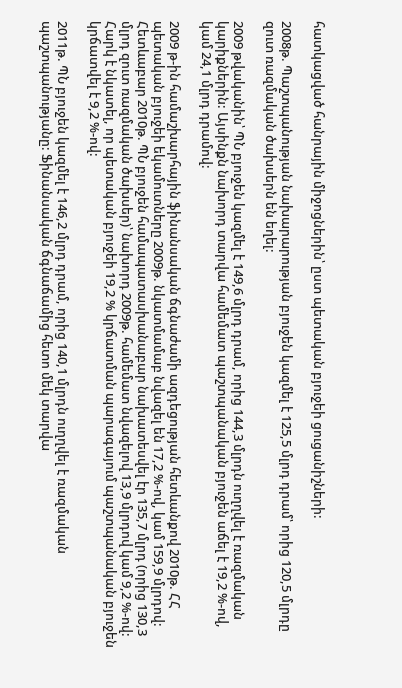հատկացված հանրային միջոցներին՝ ըստ պետական բյուջեի ցուցանիշների:

2008թ. Պաշտպանության նախարարության բյուջեն կազմել է 125,5 մլրդ դրամ՝ որից 120,5 մլրդը զուտ ռազմական ծախսերն են եղել:

2009 թվականին՝ ՊՆ բյուջեն կազմել է 149,6 մլրդ դրամ, որից 144,3 մլրդն ուղղվել է ռազմական կարիքներին: Այսինքն նախորդ տարվա համեմատ պաշտպանական բյուջեն աճել է 19,2 %-ով, կամ 24,1 մլրդ դրամով:

2009 թ-ին համաշխարհային ֆինանսական ճգնաժամի ազդեցության հետևանքով 2010թ. ՀՀ պետական բյուջեի եկամուտները 2009թ. նկատմամաբ նվազել են 17,2 %-ով, կամ 159,9 մլրդով: Հետևաբար 2010թ. ՊՆ բյուջեն համապատասխանաբար նախատեսվել էր 135,7 մլրդ (որից 130,3 մլրդ զուտ ռազմական ծախսեր)՝ նախորդ 2009թ. համեմատ նվազելով 13,9 մլրդով կամ 9,2 %-ով: Հարկ է նկատել, որ պետական բյուջեի 19,2 % կրճատման պարագայում պաշտպանական բյուջեն կրճատվել է 9,2 %-ով:

2011թ. ՊՆ բյուջեն կազմել է 146,2 մլրդ դրամ, որից 140,1 մլրդն ուղղվել է ռազմական պաշտպանությանը: Ֆինանսական ճգնաճամից հետո մեկ տարվա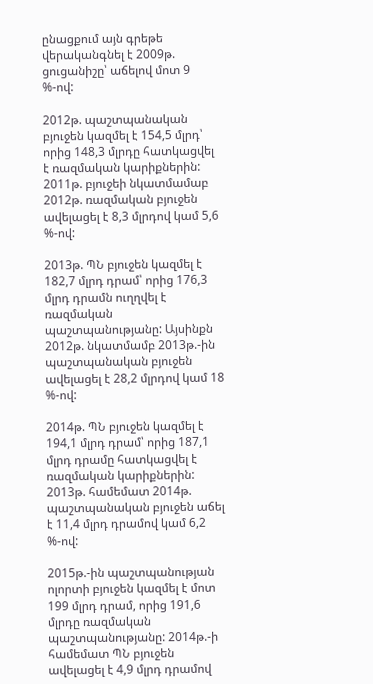ընացքում այն գրեթե վերականգնել է 2009թ. ցուցանիշը՝ աճելով մոտ 9 %-ով:

2012թ. պաշտպանական բյուջեն կազմել է 154,5 մլրդ՝ որից 148,3 մլրդը հատկացվել է ռազմական կարիքներին: 2011թ. բյուջեի նկատմամաբ 2012թ. ռազմական բյուջեն ավելացել է 8,3 մլրդով կամ 5,6 %-ով:

2013թ. ՊՆ բյուջեն կազմել է 182,7 մլրդ դրամ՝ որից 176,3 մլրդ դրամն ուղղվել է ռազմական պաշտպանությանը: Այսինքն 2012թ. նկատմամբ 2013թ.-ին պաշտպանական բյուջեն ավելացել է 28,2 մլրդով կամ 18 %-ով:

2014թ. ՊՆ բյուջեն կազմել է 194,1 մլրդ դրամ՝ որից 187,1 մլրդ դրամը հատկացվել է ռազմական կարիքներին: 2013թ. համեմատ 2014թ. պաշտպանական բյուջեն աճել է 11,4 մլրդ դրամով կամ 6,2 %-ով:

2015թ.-ին պաշտպանության ոլորտի բյուջեն կազմել է մոտ 199 մլրդ դրամ, որից 191,6 մլրդը ռազմական պաշտպանությանը: 2014թ.-ի համեմատ ՊՆ բյուջեն ավելացել է 4,9 մլրդ դրամով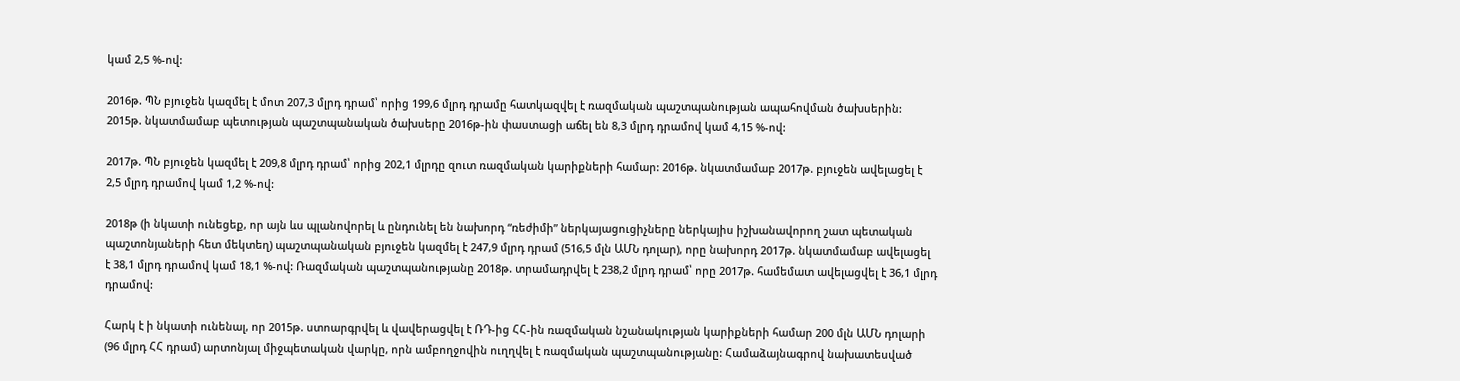կամ 2,5 %-ով:

2016թ. ՊՆ բյուջեն կազմել է մոտ 207,3 մլրդ դրամ՝ որից 199,6 մլրդ դրամը հատկազվել է ռազմական պաշտպանության ապահովման ծախսերին: 2015թ. նկատմամաբ պետության պաշտպանական ծախսերը 2016թ-ին փաստացի աճել են 8,3 մլրդ դրամով կամ 4,15 %-ով:

2017թ. ՊՆ բյուջեն կազմել է 209,8 մլրդ դրամ՝ որից 202,1 մլրդը զուտ ռազմական կարիքների համար: 2016թ. նկատմամաբ 2017թ. բյուջեն ավելացել է 2,5 մլրդ դրամով կամ 1,2 %-ով:

2018թ (ի նկատի ունեցեք, որ այն ևս պլանովորել և ընդունել են նախորդ “ռեժիմի” ներկայացուցիչները ներկայիս իշխանավորող շատ պետական պաշտոնյաների հետ մեկտեղ) պաշտպանական բյուջեն կազմել է 247,9 մլրդ դրամ (516,5 մլն ԱՄՆ դոլար), որը նախորդ 2017թ. նկատմամաբ ավելացել է 38,1 մլրդ դրամով կամ 18,1 %-ով: Ռազմական պաշտպանությանը 2018թ. տրամադրվել է 238,2 մլրդ դրամ՝ որը 2017թ. համեմատ ավելացվել է 36,1 մլրդ դրամով:

Հարկ է ի նկատի ունենալ, որ 2015թ. ստոարգրվել և վավերացվել է ՌԴ-ից ՀՀ-ին ռազմական նշանակության կարիքների համար 200 մլն ԱՄՆ դոլարի (96 մլրդ ՀՀ դրամ) արտոնյալ միջպետական վարկը, որն ամբողջովին ուղղվել է ռազմական պաշտպանությանը: Համաձայնագրով նախատեսված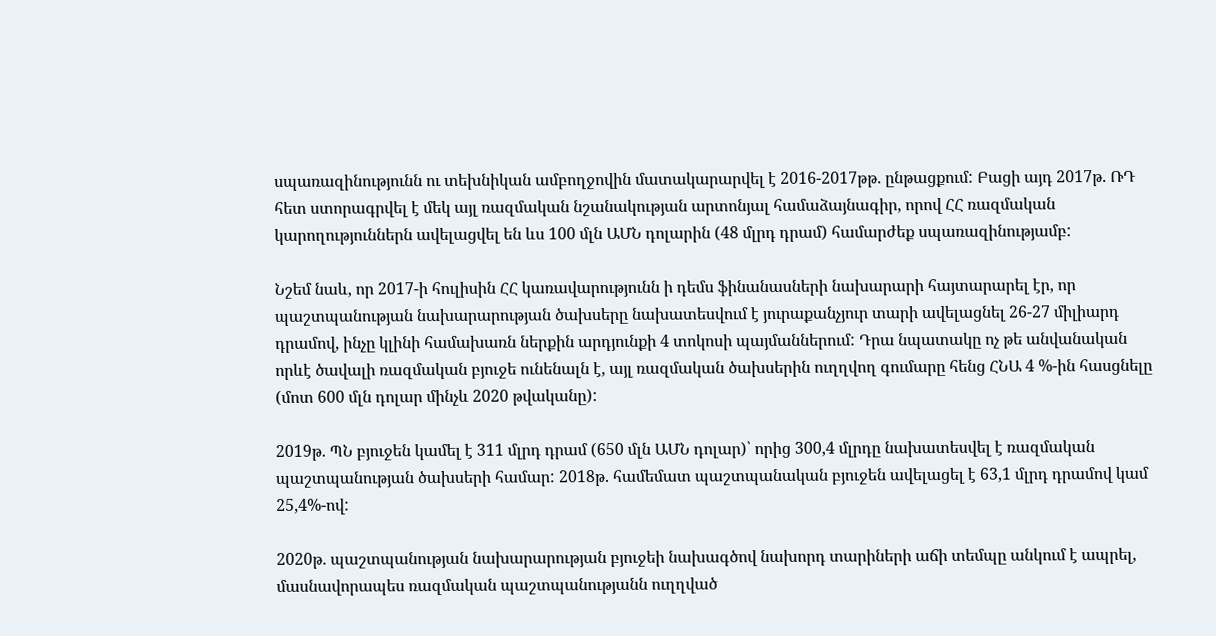սպառազինությունն ու տեխնիկան ամբողջովին մատակարարվել է 2016-2017թթ. ընթացքում: Բացի այդ 2017թ. ՌԴ հետ ստորագրվել է մեկ այլ ռազմական նշանակության արտոնյալ համաձայնագիր, որով ՀՀ ռազմական կարողություններն ավելացվել են ևս 100 մլն ԱՄՆ դոլարին (48 մլրդ դրամ) համարժեք սպառազինությամբ:

Նշեմ նաև, որ 2017-ի հուլիսին ՀՀ կառավարությունն ի դեմս ֆինանասների նախարարի հայտարարել էր, որ պաշտպանության նախարարության ծախսերը նախատեսվում է յուրաքանչյուր տարի ավելացնել 26-27 միլիարդ դրամով, ինչը կլինի համախառն ներքին արդյունքի 4 տոկոսի պայմաններում: Դրա նպատակը ոչ թե անվանական որևէ ծավալի ռազմական բյուջե ունենալն է, այլ ռազմական ծախսերին ուղղվող գումարը հենց ՀՆԱ 4 %-ին հասցնելը (մոտ 600 մլն դոլար մինչև 2020 թվականը):

2019թ. ՊՆ բյուջեն կամել է 311 մլրդ դրամ (650 մլն ԱՄՆ դոլար)՝ որից 300,4 մլրդը նախատեսվել է ռազմական պաշտպանության ծախսերի համար: 2018թ. համեմատ պաշտպանական բյուջեն ավելացել է 63,1 մլրդ դրամով կամ 25,4%-ով:

2020թ. պաշտպանության նախարարության բյուջեի նախագծով նախորդ տարիների աճի տեմպը անկում է ապրել, մասնավորապես ռազմական պաշտպանությանն ուղղված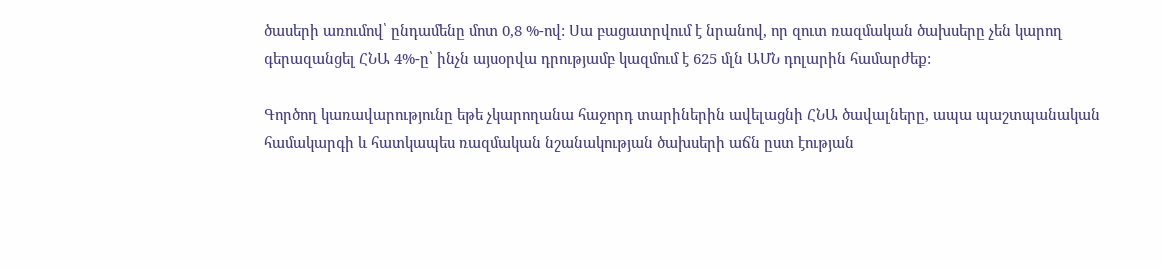ծասերի առումով՝ ընդամենը մոտ 0,8 %-ով: Սա բացատրվում է նրանով, որ զուտ ռազմական ծախսերը չեն կարող գերազանցել ՀՆԱ 4%-ը՝ ինչն այսօրվա դրությամբ կազմում է 625 մլն ԱՄՆ դոլարին համարժեք:

Գործող կառավարությունը եթե չկարողանա հաջորդ տարիներին ավելացնի ՀՆԱ ծավալները, ապա պաշտպանական համակարգի և հատկապես ռազմական նշանակության ծախսերի աճն ըստ էության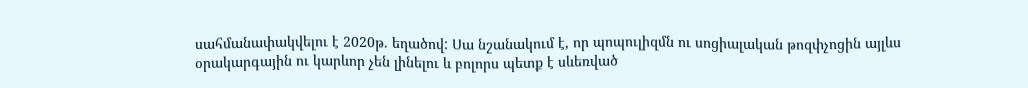սահմանափակվելու է 2020թ. եղածով: Սա նշանակում է, որ պոպուլիզմն ու սոցիալական թոզփչոցին այլևս օրակարգային ու կարևոր չեն լինելու և բոլորս պետք է սևեռված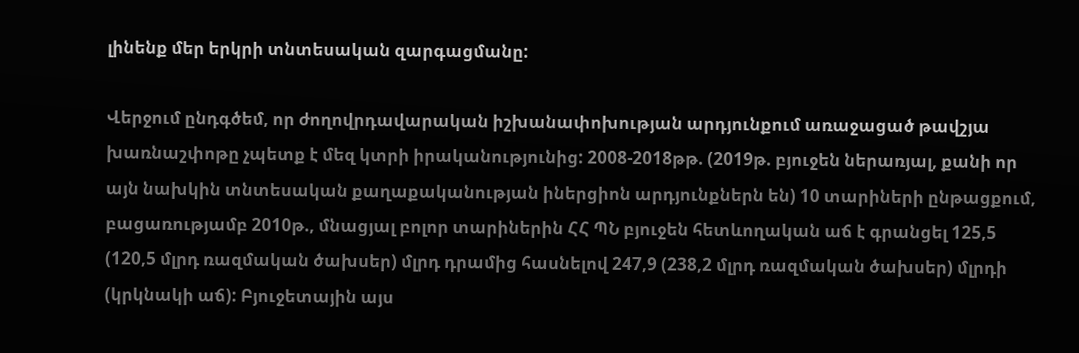լինենք մեր երկրի տնտեսական զարգացմանը:

Վերջում ընդգծեմ, որ ժողովրդավարական իշխանափոխության արդյունքում առաջացած թավշյա խառնաշփոթը չպետք է մեզ կտրի իրականությունից: 2008-2018թթ. (2019թ. բյուջեն ներառյալ, քանի որ այն նախկին տնտեսական քաղաքականության իներցիոն արդյունքներն են) 10 տարիների ընթացքում, բացառությամբ 2010թ., մնացյալ բոլոր տարիներին ՀՀ ՊՆ բյուջեն հետևողական աճ է գրանցել 125,5 (120,5 մլրդ ռազմական ծախսեր) մլրդ դրամից հասնելով 247,9 (238,2 մլրդ ռազմական ծախսեր) մլրդի (կրկնակի աճ): Բյուջետային այս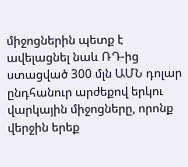միջոցներին պետք է ավելացնել նաև ՌԴ-ից ստացված 300 մլն ԱՄՆ դոլար ընդհանուր արժեքով երկու վարկային միջոցները, որոնք վերջին երեք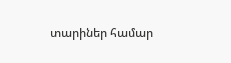տարիներ համար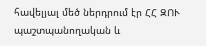հավելյալ մեծ ներդրում էր ՀՀ ԶՈՒ պաշտպանողական և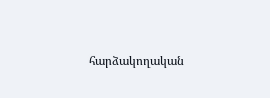հարձակողական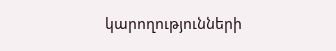կարողությունների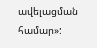ավելացման համար»: